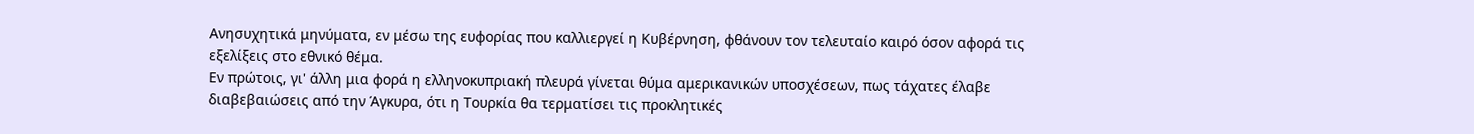Aνησυχητικά μηνύματα, εν μέσω της ευφορίας που καλλιεργεί η Κυβέρνηση, φθάνουν τον τελευταίο καιρό όσον αφορά τις εξελίξεις στο εθνικό θέμα.
Εν πρώτοις, γι' άλλη μια φορά η ελληνοκυπριακή πλευρά γίνεται θύμα αμερικανικών υποσχέσεων, πως τάχατες έλαβε διαβεβαιώσεις από την Άγκυρα, ότι η Τουρκία θα τερματίσει τις προκλητικές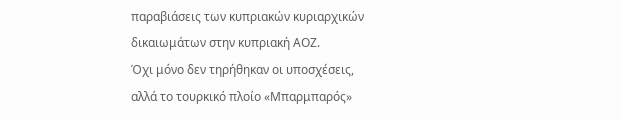παραβιάσεις των κυπριακών κυριαρχικών δικαιωμάτων στην κυπριακή ΑΟΖ.
Όχι μόνο δεν τηρήθηκαν οι υποσχέσεις, αλλά το τουρκικό πλοίο «Μπαρμπαρός»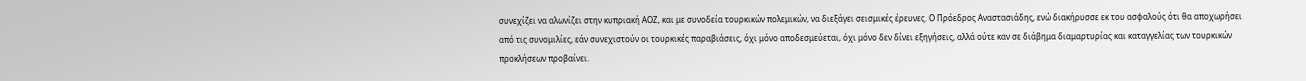συνεχίζει να αλωνίζει στην κυπριακή ΑΟΖ, και με συνοδεία τουρκικών πολεμικών, να διεξάγει σεισμικές έρευνες. Ο Πρόεδρος Αναστασιάδης, ενώ διακήρυσσε εκ του ασφαλούς ότι θα αποχωρήσει από τις συνομιλίες, εάν συνεχιστούν οι τουρκικές παραβιάσεις, όχι μόνο αποδεσμεύεται, όχι μόνο δεν δίνει εξηγήσεις, αλλά ούτε καν σε διάβημα διαμαρτυρίας και καταγγελίας των τουρκικών προκλήσεων προβαίνει.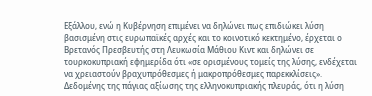Εξάλλου, ενώ η Κυβέρνηση επιμένει να δηλώνει πως επιδιώκει λύση βασισμένη στις ευρωπαϊκές αρχές και το κοινοτικό κεκτημένο, έρχεται ο Βρετανός Πρεσβευτής στη Λευκωσία Μάθιου Κιντ και δηλώνει σε τουρκοκυπριακή εφημερίδα ότι «σε ορισμένους τομείς της λύσης, ενδέχεται να χρειαστούν βραχυπρόθεσμες ή μακροπρόθεσμες παρεκκλίσεις».
Δεδομένης της πάγιας αξίωσης της ελληνοκυπριακής πλευράς, ότι η λύση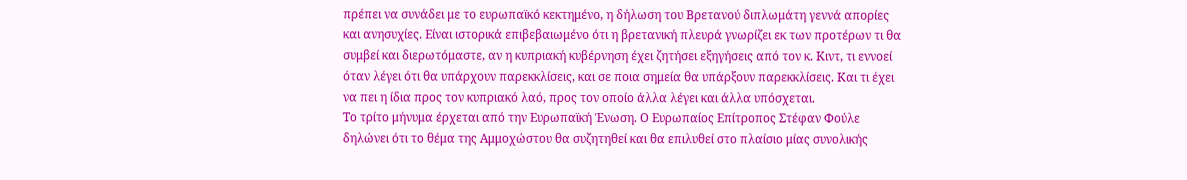πρέπει να συνάδει με το ευρωπαϊκό κεκτημένο, η δήλωση του Βρετανού διπλωμάτη γεννά απορίες και ανησυχίες. Είναι ιστορικά επιβεβαιωμένο ότι η βρετανική πλευρά γνωρίζει εκ των προτέρων τι θα συμβεί και διερωτόμαστε, αν η κυπριακή κυβέρνηση έχει ζητήσει εξηγήσεις από τον κ. Κιντ, τι εννοεί όταν λέγει ότι θα υπάρχουν παρεκκλίσεις, και σε ποια σημεία θα υπάρξουν παρεκκλίσεις. Και τι έχει να πει η ίδια προς τον κυπριακό λαό, προς τον οποίο άλλα λέγει και άλλα υπόσχεται.
Το τρίτο μήνυμα έρχεται από την Ευρωπαϊκή Ένωση. Ο Ευρωπαίος Επίτροπος Στέφαν Φούλε δηλώνει ότι το θέμα της Αμμοχώστου θα συζητηθεί και θα επιλυθεί στο πλαίσιο μίας συνολικής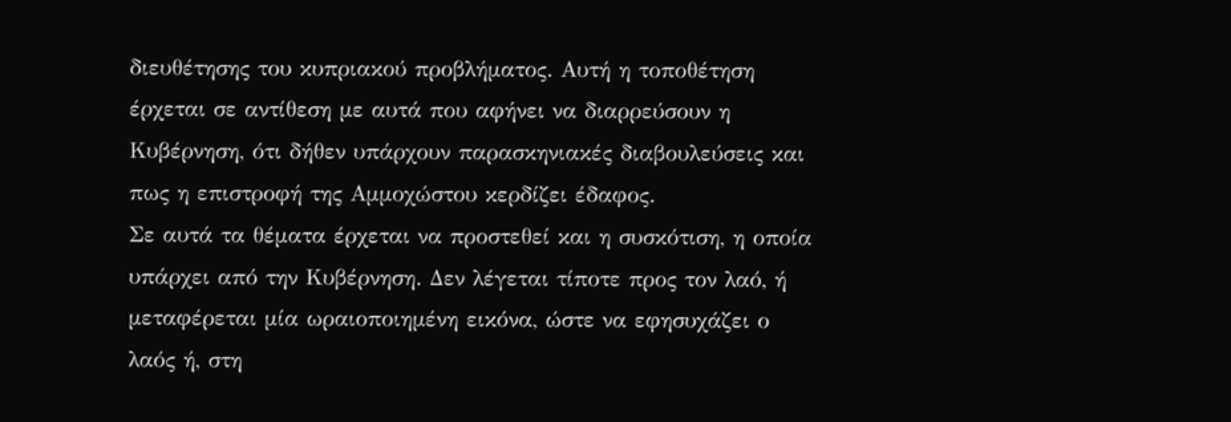διευθέτησης του κυπριακού προβλήματος. Αυτή η τοποθέτηση έρχεται σε αντίθεση με αυτά που αφήνει να διαρρεύσουν η Κυβέρνηση, ότι δήθεν υπάρχουν παρασκηνιακές διαβουλεύσεις και πως η επιστροφή της Αμμοχώστου κερδίζει έδαφος.
Σε αυτά τα θέματα έρχεται να προστεθεί και η συσκότιση, η οποία υπάρχει από την Κυβέρνηση. Δεν λέγεται τίποτε προς τον λαό, ή μεταφέρεται μία ωραιοποιημένη εικόνα, ώστε να εφησυχάζει ο λαός ή, στη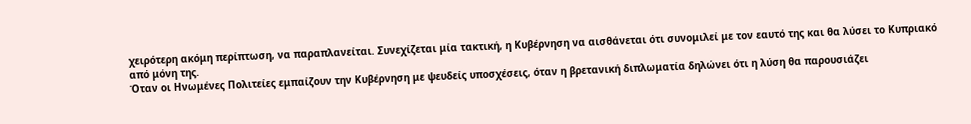χειρότερη ακόμη περίπτωση, να παραπλανείται. Συνεχίζεται μία τακτική, η Κυβέρνηση να αισθάνεται ότι συνομιλεί με τον εαυτό της και θα λύσει το Κυπριακό από μόνη της.
Όταν οι Ηνωμένες Πολιτείες εμπαίζουν την Κυβέρνηση με ψευδείς υποσχέσεις, όταν η βρετανική διπλωματία δηλώνει ότι η λύση θα παρουσιάζει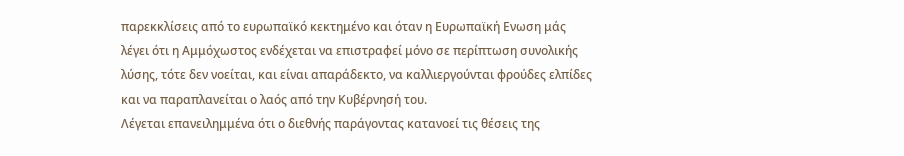παρεκκλίσεις από το ευρωπαϊκό κεκτημένο και όταν η Ευρωπαϊκή Ενωση μάς λέγει ότι η Αμμόχωστος ενδέχεται να επιστραφεί μόνο σε περίπτωση συνολικής λύσης, τότε δεν νοείται, και είναι απαράδεκτο, να καλλιεργούνται φρούδες ελπίδες και να παραπλανείται ο λαός από την Κυβέρνησή του.
Λέγεται επανειλημμένα ότι ο διεθνής παράγοντας κατανοεί τις θέσεις της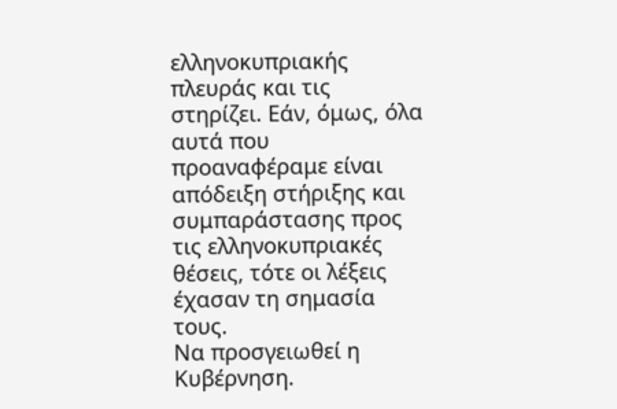ελληνοκυπριακής πλευράς και τις στηρίζει. Εάν, όμως, όλα αυτά που προαναφέραμε είναι απόδειξη στήριξης και συμπαράστασης προς τις ελληνοκυπριακές θέσεις, τότε οι λέξεις έχασαν τη σημασία τους.
Να προσγειωθεί η Κυβέρνηση.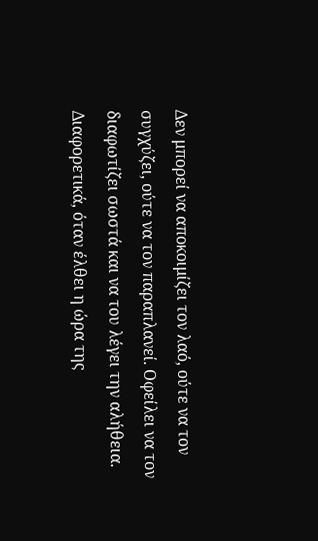Δεν μπορεί να αποκοιμίζει τον λαό, ούτε να τον συγχύζει, ούτε να τον παραπλανεί. Οφείλει να τον διαφωτίζει σωστά και να του λέγει την αλήθεια. Διαφορετικά, όταν έλθει η ώρα της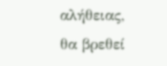αλήθειας, θα βρεθεί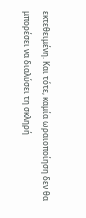εκτεθειμένη. Και τότε, καμία ωραιοποίηση δεν θα μπορέσει να διαλύσει τη σκληρή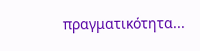πραγματικότητα...